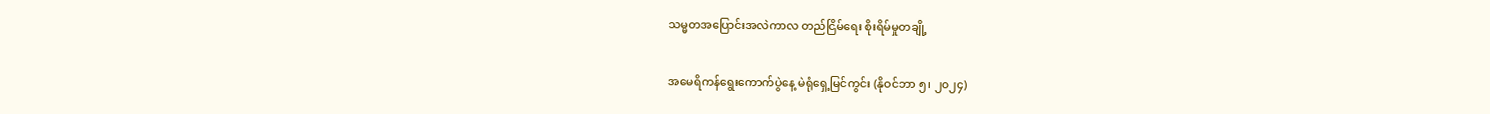သမ္မတအပြောင်းအလဲကာလ တည်ငြိမ်ရေး စိုးရိမ်မှုတချို့

အမေရိကန်ရွေးကောက်ပွဲနေ့ မဲရုံရှေ့မြင်ကွင်း (နိုဝင်ဘာ ၅၊ ၂၀၂၄)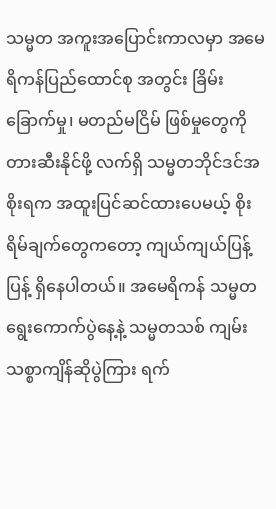သမ္မတ အကူးအပြောင်းကာလမှာ အမေရိကန်ပြည်ထောင်စု အတွင်း ခြိမ်းခြောက်မှု၊ မတည်မငြိမ် ဖြစ်မှုတွေကို တားဆီးနိုင်ဖို့ လက်ရှိ သမ္မတဘိုင်ဒင်အစိုးရက အထူးပြင်ဆင်ထားပေမယ့် စိုးရိမ်ချက်တွေကတော့ ကျယ်ကျယ်ပြန့်ပြန့် ရှိနေပါတယ်။ အမေရိကန် သမ္မတ ရွေးကောက်ပွဲနေ့နဲ့ သမ္မတသစ် ကျမ်းသစ္စာကျိန်ဆိုပွဲကြား ရက်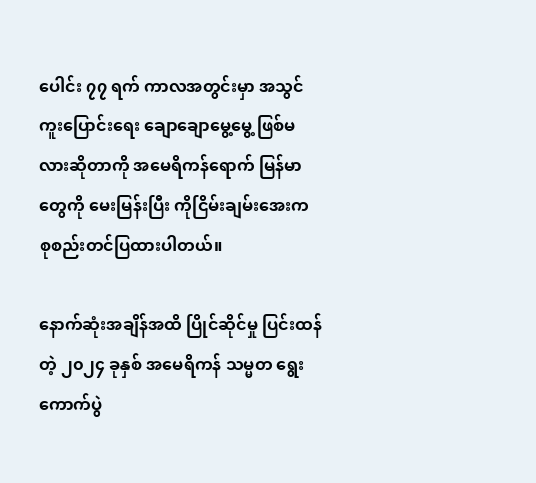ပေါင်း ၇၇ ရက် ကာလအတွင်းမှာ အသွင်ကူးပြောင်းရေး ချောချောမွေ့မွေ့ ဖြစ်မလားဆိုတာကို အမေရိကန်ရောက် မြန်မာတွေကို မေးမြန်းပြီး ကိုငြိမ်းချမ်းအေးက စုစည်းတင်ပြထားပါတယ်။

နောက်ဆုံးအချိန်အထိ ပြိုင်ဆိုင်မှု ပြင်းထန်တဲ့ ၂၀၂၄ ခုနှစ် အမေရိကန် သမ္မတ ရွေးကောက်ပွဲ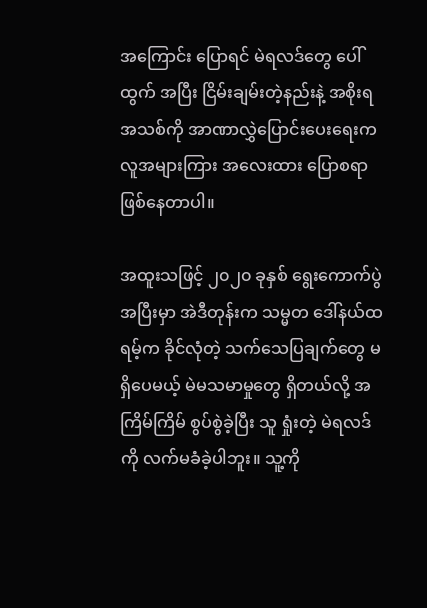အကြောင်း ပြောရင် မဲရလဒ်တွေ ပေါ်ထွက် အပြီး ငြိမ်းချမ်းတဲ့နည်းနဲ့ အစိုးရ အသစ်ကို အာဏာလွှဲပြောင်းပေးရေးက လူအများကြား အလေးထား ပြောစရာ ဖြစ်နေတာပါ။

အထူးသဖြင့် ၂၀၂၀ ခုနှစ် ရွေးကောက်ပွဲ အပြီးမှာ အဲဒီတုန်းက သမ္မတ ဒေါ်နယ်ထရမ့်က ခိုင်လုံတဲ့ သက်သေပြချက်တွေ မရှိပေမယ့် မဲမသမာမှုတွေ ရှိတယ်လို့ အကြိမ်ကြိမ် စွပ်စွဲခဲ့ပြီး သူ ရှုံးတဲ့ မဲရလဒ်ကို လက်မခံခဲ့ပါဘူး။ သူ့ကို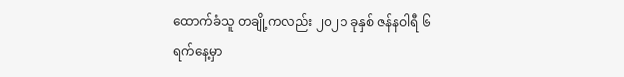ထောက်ခံသူ တချို့ကလည်း ၂၀၂၁ ခုနှစ် ဇန်နဝါရီ ၆ ရက်နေ့မှာ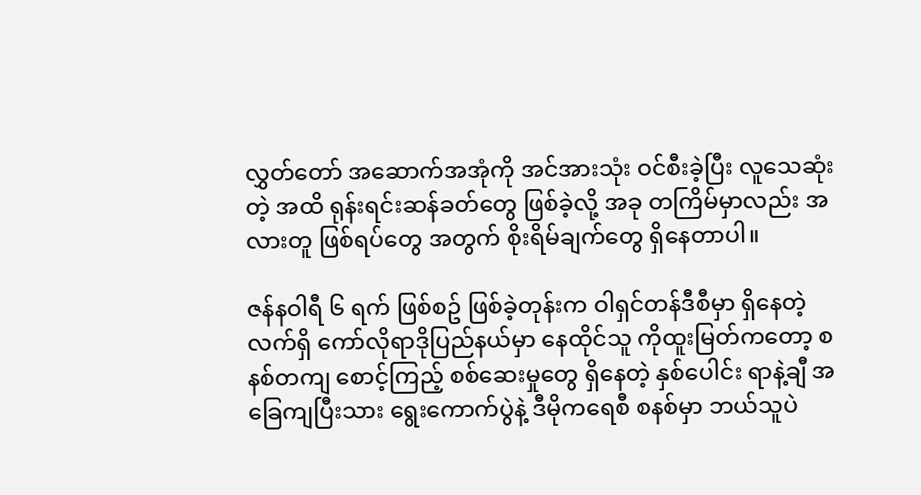လွှတ်တော် အဆောက်အအုံကို အင်အားသုံး ဝင်စီးခဲ့ပြီး လူသေဆုံးတဲ့ အထိ ရုန်းရင်းဆန်ခတ်တွေ ဖြစ်ခဲ့လို့ အခု တကြိမ်မှာလည်း အလားတူ ဖြစ်ရပ်တွေ အတွက် စိုးရိမ်ချက်တွေ ရှိနေတာပါ။

ဇန်နဝါရီ ၆ ရက် ဖြစ်စဥ် ဖြစ်ခဲ့တုန်းက ဝါရှင်တန်ဒီစီမှာ ရှိနေတဲ့ လက်ရှိ ကော်လိုရာဒိုပြည်နယ်မှာ နေထိုင်သူ ကိုထူးမြတ်ကတော့ စနစ်တကျ စောင့်ကြည့် စစ်ဆေးမှုတွေ ရှိနေတဲ့ နှစ်ပေါင်း ရာနဲ့ချီ အခြေကျပြီးသား ရွေးကောက်ပွဲနဲ့ ဒီမိုကရေစီ စနစ်မှာ ဘယ်သူပဲ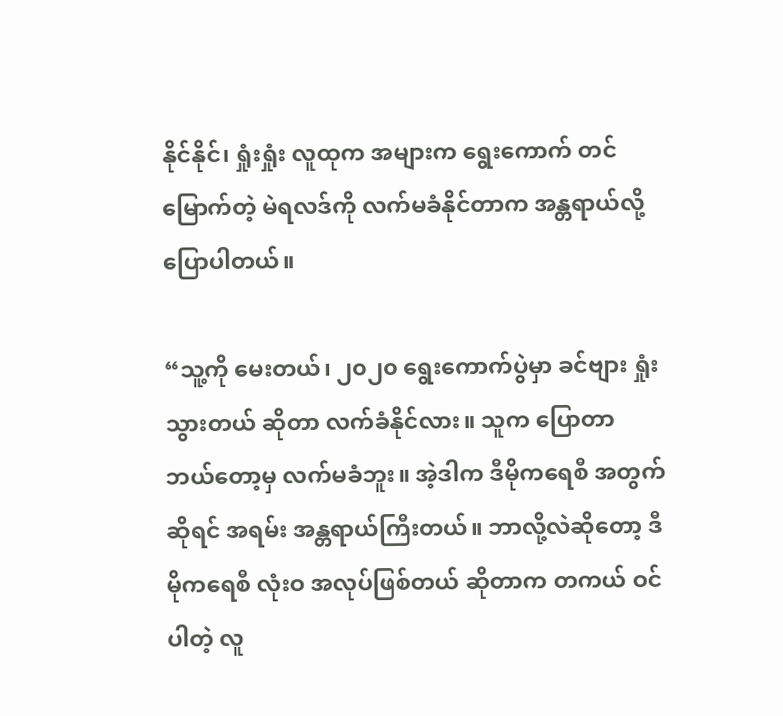နိုင်နိုင်၊ ရှုံးရှုံး လူထုက အများက ရွေးကောက် တင်မြောက်တဲ့ မဲရလဒ်ကို လက်မခံနိုင်တာက အန္တရာယ်လို့ ပြောပါတယ်။

“သူ့ကို မေးတယ်၊ ၂၀၂၀ ရွေးကောက်ပွဲမှာ ခင်ဗျား ရှုံးသွားတယ် ဆိုတာ လက်ခံနိုင်လား။ သူက ပြောတာ ဘယ်တော့မှ လက်မခံဘူး။ အဲ့ဒါက ဒီမိုကရေစီ အတွက်ဆိုရင် အရမ်း အန္တရာယ်ကြီးတယ်။ ဘာလို့လဲဆိုတော့ ဒီမိုကရေစီ လုံးဝ အလုပ်ဖြစ်တယ် ဆိုတာက တကယ် ဝင်ပါတဲ့ လူ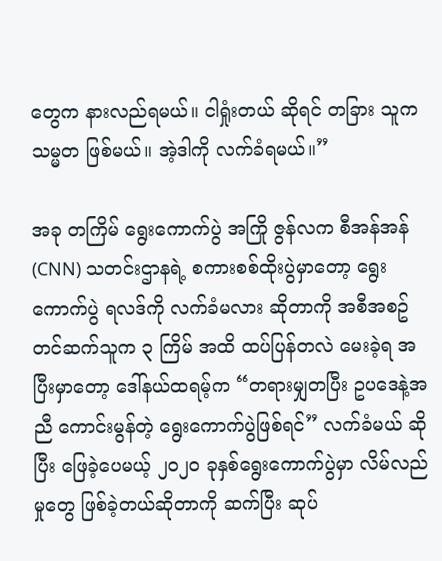တွေက နားလည်ရမယ်။ ငါရှုံးတယ် ဆိုရင် တခြား သူက သမ္မတ ဖြစ်မယ်။ အဲ့ဒါကို လက်ခံရမယ်။”

အခု တကြိမ် ရွေးကောက်ပွဲ အကြို ဇွန်လက စီအန်အန် (CNN) သတင်းဌာနရဲ့ စကားစစ်ထိုးပွဲမှာတော့ ရွေးကောက်ပွဲ ရလဒ်ကို လက်ခံမလား ဆိုတာကို အစီအစဥ် တင်ဆက်သူက ၃ ကြိမ် အထိ ထပ်ပြန်တလဲ မေးခဲ့ရ အပြီးမှာတော့ ဒေါ်နယ်ထရမ့်က “တရားမျှတပြီး ဥပဒေနဲ့အညီ ကောင်းမွန်တဲ့ ရွေးကောက်ပွဲဖြစ်ရင်” လက်ခံမယ် ဆိုပြီး ဖြေခဲ့ပေမယ့် ၂၀၂၀ ခုနှစ်ရွေးကောက်ပွဲမှာ လိမ်လည်မှုတွေ ဖြစ်ခဲ့တယ်ဆိုတာကို ဆက်ပြီး ဆုပ်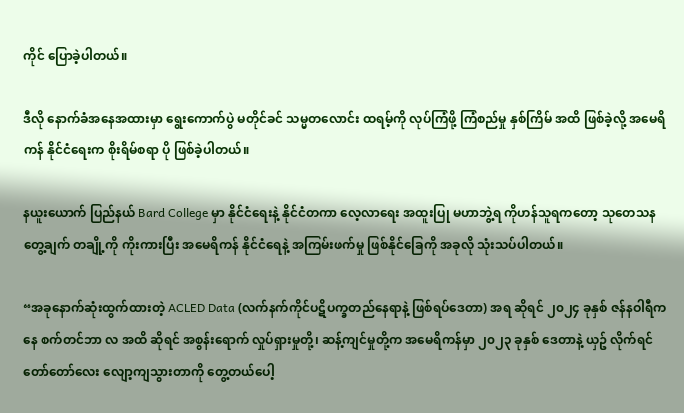ကိုင် ပြောခဲ့ပါတယ်။

ဒီလို နောက်ခံအနေအထားမှာ ရွေးကောက်ပွဲ မတိုင်ခင် သမ္မတလောင်း ထရမ့်ကို လုပ်ကြံဖို့ ကြံစည်မှု နှစ်ကြိမ် အထိ ဖြစ်ခဲ့လို့ အမေရိကန် နိုင်ငံရေးက စိုးရိမ်စရာ ပို ဖြစ်ခဲ့ပါတယ်။

နယူးယောက် ပြည်နယ် Bard College မှာ နိုင်ငံရေးနဲ့ နိုင်ငံတကာ လေ့လာရေး အထူးပြု မဟာဘွဲ့ရ ကိုဟန်သူရကတော့ သုတေသန တွေ့ချက် တချို့ကို ကိုးကားပြီး အမေရိကန် နိုင်ငံရေနဲ့ အကြမ်းဖက်မှု ဖြစ်နိုင်ခြေကို အခုလို သုံးသပ်ပါတယ်။

“အခုနောက်ဆုံးထွက်ထားတဲ့ ACLED Data (လက်နက်ကိုင်ပဋိပက္ခတည်နေရာနဲ့ ဖြစ်ရပ်ဒေတာ) အရ ဆိုရင် ၂၀၂၄ ခုနှစ် ဇန်နဝါရီကနေ စက်တင်ဘာ လ အထိ ဆိုရင် အစွန်းရောက် လှုပ်ရှားမှုတို့၊ ဆန့်ကျင်မှုတို့က အမေရိကန်မှာ ၂၀၂၃ ခုနှစ် ဒေတာနဲ့ ယှဥ် လိုက်ရင် တော်တော်လေး လျော့ကျသွားတာကို တွေ့တယ်ပေါ့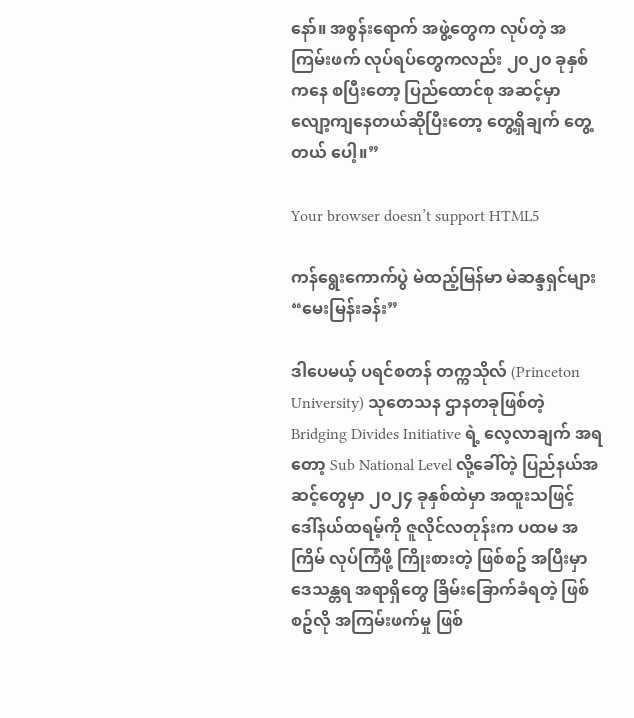နော်။ အစွန်းရောက် အဖွဲ့တွေက လုပ်တဲ့ အကြမ်းဖက် လုပ်ရပ်တွေကလည်း ၂၀၂၀ ခုနှစ်ကနေ စပြီးတော့ ပြည်ထောင်စု အဆင့်မှာ လျော့ကျနေတယ်ဆိုပြီးတော့ တွေ့ရှိချက် တွေ့တယ် ပေါ့။”

Your browser doesn’t support HTML5

ကန်ရွေးကောက်ပွဲ မဲထည့်မြန်မာ မဲဆန္ဒရှင်များ “မေးမြန်းခန်း”

ဒါပေမယ့် ပရင်စတန် တက္ကသိုလ် (Princeton University) သုတေသန ဌာနတခုဖြစ်တဲ့ Bridging Divides Initiative ရဲ့ လေ့လာချက် အရတော့ Sub National Level လို့ခေါ်တဲ့ ပြည်နယ်အဆင့်တွေမှာ ၂၀၂၄ ခုနှစ်ထဲမှာ အထူးသဖြင့် ဒေါ်နယ်ထရမ့်ကို ဇူလိုင်လတုန်းက ပထမ အကြိမ် လုပ်ကြံဖို့ ကြိုးစားတဲ့ ဖြစ်စဥ် အပြီးမှာ ဒေသန္တရ အရာရှိတွေ ခြိမ်းခြောက်ခံရတဲ့ ဖြစ်စဥ်လို အကြမ်းဖက်မှု ဖြစ်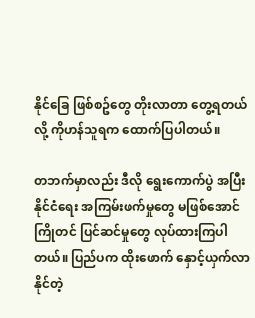နိုင်ခြေ ဖြစ်စဥ်တွေ တိုးလာတာ တွေ့ရတယ်လို့ ကိုဟန်သူရက ထောက်ပြပါတယ်။

တဘက်မှာလည်း ဒီလို ရွေးကောက်ပွဲ အပြီး နိုင်ငံရေး အကြမ်းဖက်မှုတွေ မဖြစ်အောင် ကြိုတင် ပြင်ဆင်မှုတွေ လုပ်ထားကြပါတယ်။ ပြည်ပက ထိုးဖောက် နှောင့်ယှက်လာနိုင်တဲ့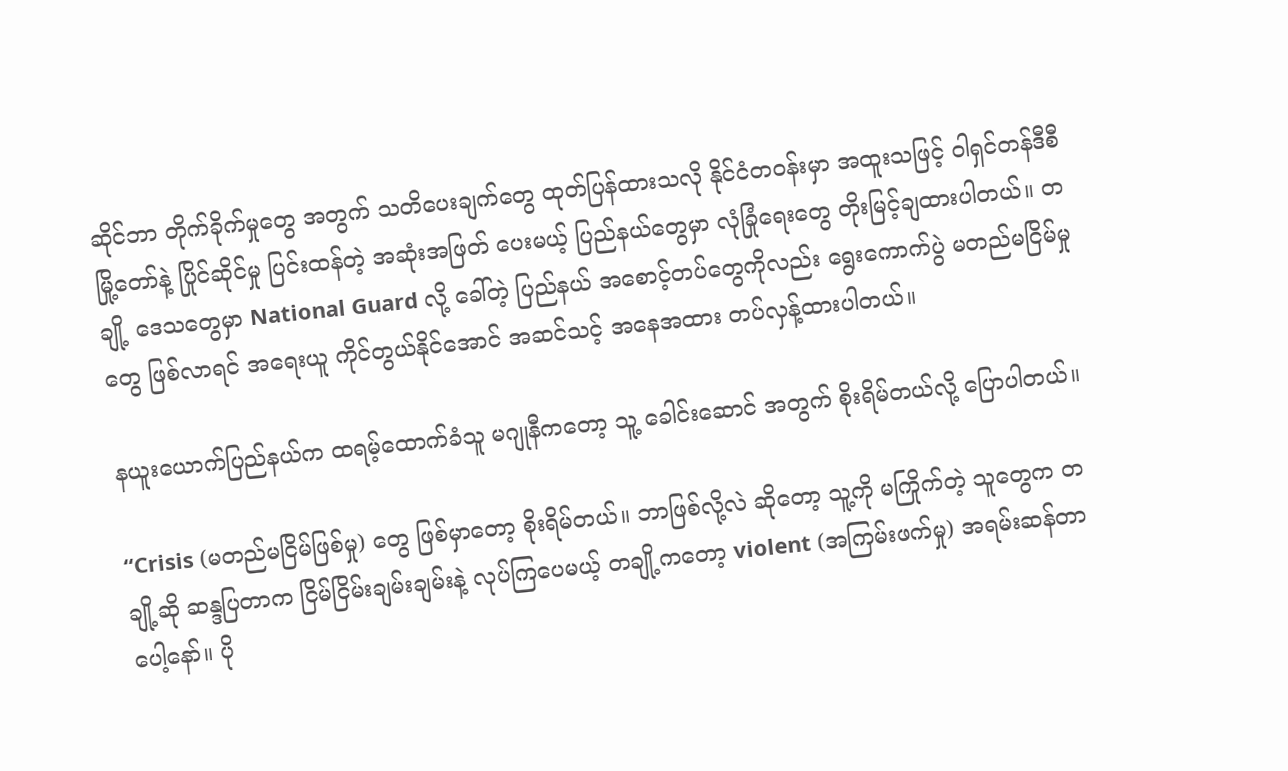ဆိုင်ဘာ တိုက်ခိုက်မှုတွေ အတွက် သတိပေးချက်တွေ ထုတ်ပြန်ထားသလို နိုင်ငံတဝန်းမှာ အထူးသဖြင့် ဝါရှင်တန်ဒီစီ မြို့တော်နဲ့ ပြိုင်ဆိုင်မှု ပြင်းထန်တဲ့ အဆုံးအဖြတ် ပေးမယ့် ပြည်နယ်တွေမှာ လုံခြုံရေးတွေ တိုးမြင့်ချထားပါတယ်။ တချို့ ဒေသတွေမှာ National Guard လို့ ခေါ်တဲ့ ပြည်နယ် အစောင့်တပ်တွေကိုလည်း ရွေးကောက်ပွဲ မတည်မငြိမ်မှုတွေ ဖြစ်လာရင် အရေးယူ ကိုင်တွယ်နိုင်အောင် အဆင်သင့် အနေအထား တပ်လှန့်ထားပါတယ်။

နယူးယောက်ပြည်နယ်က ထရမ့်ထောက်ခံသူ မဂျုနီကတော့ သူ့ ခေါင်းဆောင် အတွက် စိုးရိမ်တယ်လို့ ပြောပါတယ်။

“Crisis (မတည်မငြိမ်ဖြစ်မှု) တွေ ဖြစ်မှာတော့ စိုးရိမ်တယ်။ ဘာဖြစ်လို့လဲ ဆိုတော့ သူ့ကို မကြိုက်တဲ့ သူတွေက တချို့ဆို ဆန္ဒပြတာက ငြိမ်ငြိမ်းချမ်းချမ်းနဲ့ လုပ်ကြပေမယ့် တချို့ကတော့ violent (အကြမ်းဖက်မှု) အရမ်းဆန်တာ ပေါ့နော်။ ပို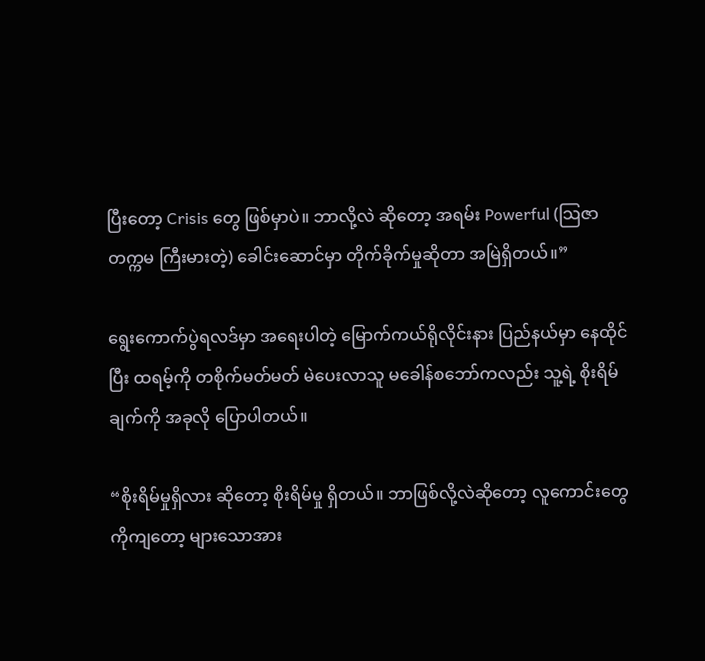ပြီးတော့ Crisis တွေ ဖြစ်မှာပဲ။ ဘာလို့လဲ ဆိုတော့ အရမ်း Powerful (သြဇာတက္ကမ ကြီးမားတဲ့) ခေါင်းဆောင်မှာ တိုက်ခိုက်မှုဆိုတာ အမြဲရှိတယ်။”

ရွေးကောက်ပွဲရလဒ်မှာ အရေးပါတဲ့ မြောက်ကယ်ရိုလိုင်းနား ပြည်နယ်မှာ နေထိုင်ပြီး ထရမ့်ကို တစိုက်မတ်မတ် မဲပေးလာသူ မခေါန်စဘော်ကလည်း သူ့ရဲ့ စိုးရိမ်ချက်ကို အခုလို ပြောပါတယ်။

“စိုးရိမ်မှုရှိလား ဆိုတော့ စိုးရိမ်မှု ရှိတယ်။ ဘာဖြစ်လို့လဲဆိုတော့ လူကောင်းတွေကိုကျတော့ များသောအား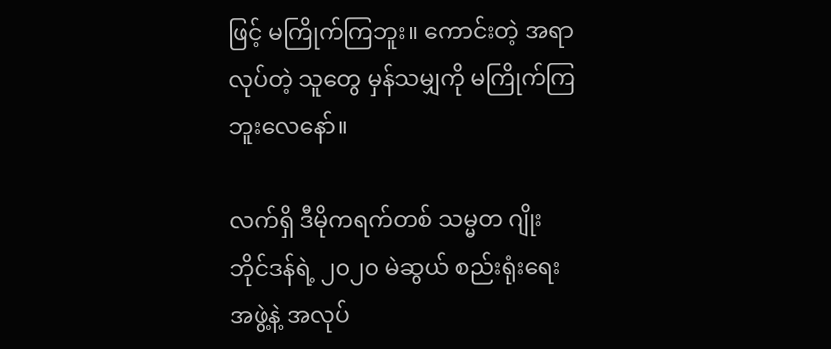ဖြင့် မကြိုက်ကြဘူး။ ကောင်းတဲ့ အရာ လုပ်တဲ့ သူတွေ မှန်သမျှကို မကြိုက်ကြဘူးလေနော်။

လက်ရှိ ဒီမိုကရက်တစ် သမ္မတ ဂျိုးဘိုင်ဒန်ရဲ့ ၂၀၂၀ မဲဆွယ် စည်းရုံးရေး အဖွဲ့နဲ့ အလုပ်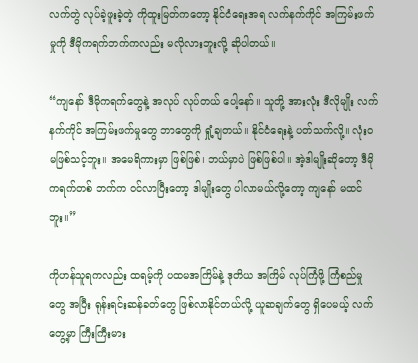လက်တွဲ လုပ်ခဲ့ဖူးခဲ့တဲ့ ကိုထူးမြတ်ကတော့ နိုင်ငံရေးအရ လက်နက်ကိုင် အကြမ်းဖက်မှုကို ဒီမိုကရက်ဘက်ကလည်း မလိုလားဘူးလို့ ဆိုပါတယ်။

“ကျနော် ဒီမိုကရက်တွေနဲ့ အလုပ် လုပ်တယ် ပေါ့နော်။ သူတို့ အားလုံး ဒီလိုမျိုး လက်နက်ကိုင် အကြမ်းဖက်မှုတွေ ဘာတွေကို ရှုံ့ချတယ်။ နိုင်ငံရေးနဲ့ ပတ်သက်လို့။ လုံးဝ မဖြစ်သင့်ဘူး။ အမေရိကားမှာ ဖြစ်ဖြစ်၊ ဘယ်မှာပဲ ဖြစ်ဖြစ်ပါ။ အဲ့ဒါမျိုးဆိုတော့ ဒီမိုကရက်တစ် ဘက်က ဝင်လာပြီးတော့ ဒါမျိုးတွေ ပါလာမယ်လို့တော့ ကျနော် မထင်ဘူး။”

ကိုဟန်သူရကလည်း ထရမ့်ကို ပထမအကြိမ်နဲ့ ဒုတိယ အကြိမ် လုပ်ကြံဖို့ ကြံစည်မှုတွေ အပြီး ရုန်းရင်းဆန်ခတ်တွေ ဖြစ်လာနိုင်တယ်လို့ ယူဆချက်တွေ ရှိပေမယ့် လက်တွေ့မှာ ကြီးကြီးမား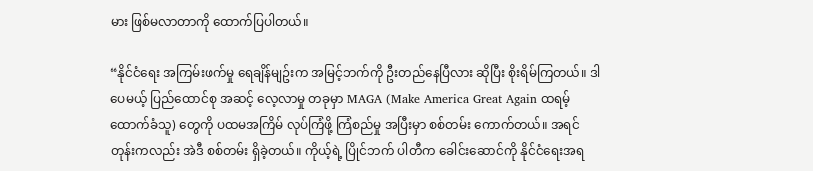မား ဖြစ်မလာတာကို ထောက်ပြပါတယ်။

“နိုင်ငံရေး အကြမ်းဖက်မှု ရေချိန်မျဥ်းက အမြင့်ဘက်ကို ဦးတည်နေပြီလား ဆိုပြီး စိုးရိမ်ကြတယ်။ ဒါပေမယ့် ပြည်ထောင်စု အဆင့် လေ့လာမှု တခုမှာ MAGA (Make America Great Again ထရမ့် ထောက်ခံသူ) တွေကို ပထမအကြိမ် လုပ်ကြံဖို့ ကြံစည်မှု အပြီးမှာ စစ်တမ်း ကောက်တယ်။ အရင်တုန်းကလည်း အဲဒီ စစ်တမ်း ရှိခဲ့တယ်။ ကိုယ့်ရဲ့ ပြိုင်ဘက် ပါတီက ခေါင်းဆောင်ကို နိုင်ငံရေးအရ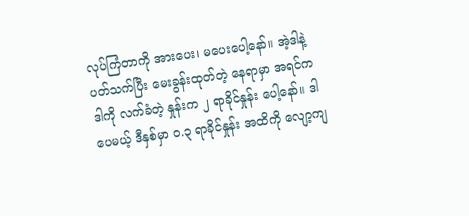လုပ်ကြံတာကို အားပေး၊ မပေးပေါ့နော်။ အဲ့ဒါနဲ့ ပတ်သက်ပြီး မေးခွန်းထုတ်တဲ့ နေရာမှာ အရင်က ဒါကို လက်ခံတဲ့ နှုန်းက ၂ ရာခိုင်နှုန်း ပေါ့နော်။ ဒါပေမယ့် ဒီနှစ်မှာ ၀.၃ ရာခိုင်နှုန်း အထိကို လျော့ကျ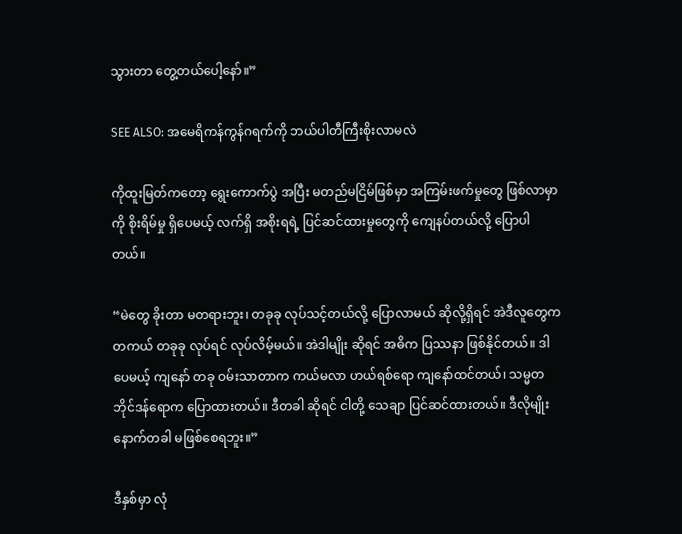သွားတာ တွေ့တယ်ပေါ့နော်။”

SEE ALSO: အမေရိကန်ကွန်ဂရက်ကို ဘယ်ပါတီကြီးစိုးလာမလဲ

ကိုထူးမြတ်ကတော့ ရွေးကောက်ပွဲ အပြီး မတည်မငြိမ်ဖြစ်မှာ အကြမ်းဖက်မှုတွေ ဖြစ်လာမှာကို စိုးရိမ်မှု ရှိပေမယ့် လက်ရှိ အစိုးရရဲ့ ပြင်ဆင်ထားမှုတွေကို ကျေနပ်တယ်လို့ ပြောပါတယ်။

“မဲတွေ ခိုးတာ မတရားဘူး၊ တခုခု လုပ်သင့်တယ်လို့ ပြောလာမယ် ဆိုလို့ရှိရင် အဲဒီလူတွေက တကယ် တခုခု လုပ်ရင် လုပ်လိမ့်မယ်။ အဲဒါမျိုး ဆိုရင် အဓိက ပြဿနာ ဖြစ်နိုင်တယ်။ ဒါပေမယ့် ကျနော် တခု ဝမ်းသာတာက ကယ်မလာ ဟယ်ရစ်ရော ကျနော်ထင်တယ်၊ သမ္မတ ဘိုင်ဒန်ရောက ပြောထားတယ်။ ဒီတခါ ဆိုရင် ငါတို့ သေချာ ပြင်ဆင်ထားတယ်။ ဒီလိုမျိုး နောက်တခါ မဖြစ်စေရဘူး။”

ဒီနှစ်မှာ လုံ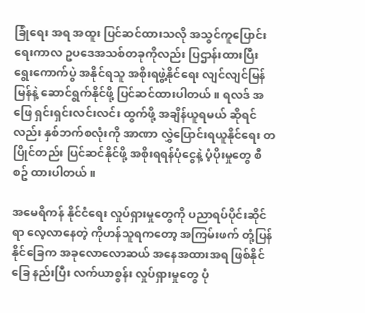ခြုံရေး အရ အထူး ပြင်ဆင်ထားသလို အသွင်ကူပြောင်းရေးကာလ ဥပဒေအသစ်တခုကိုလည်း ပြဌာန်းထားပြီး ရွေးကောက်ပွဲ အနိုင်ရသူ အစိုးရဖွဲ့နိုင်ရေး လျင်လျင်မြန်မြန်နဲ့ ဆောင်ရွက်နိုင်ဖို့ ပြင်ဆင်ထားပါတယ်။ ရလဒ် အဖြေ ရှင်းရှင်းလင်းလင်း ထွက်ဖို့ အချိန်ယူရမယ် ဆိုရင်လည်း နှစ်ဘက်စလုံးကို အာဏာ လွှဲပြောင်းရယူနိုင်ရေး တပြိုင်တည်း ပြင်ဆင်နိုင်ဖို့ အစိုးရရန်ပုံငွေနဲ့ ပံ့ပိုးမှုတွေ စီစဥ် ထားပါတယ်။

အမေရိကန် နိုင်ငံရေး လှုပ်ရှားမှုတွေကို ပညာရပ်ပိုင်းဆိုင်ရာ လေ့လာနေတဲ့ ကိုဟန်သူရကတော့ အကြမ်းဖက် တုံ့ပြန်နိုင်ခြေက အခုလောလောဆယ် အနေအထားအရ ဖြစ်နိုင်ခြေ နည်းပြီး လက်ယာစွန်း လှုပ်ရှားမှုတွေ ပုံ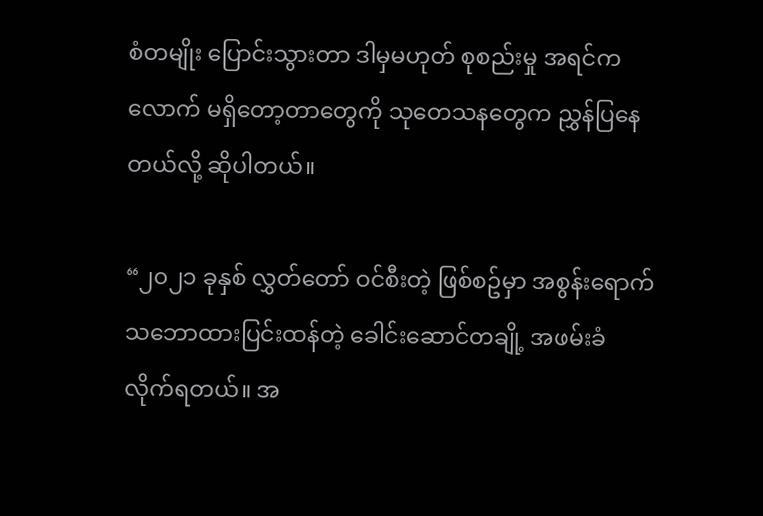စံတမျိုး ပြောင်းသွားတာ ဒါမှမဟုတ် စုစည်းမှု အရင်ကလောက် မရှိတော့တာတွေကို သုတေသနတွေက ညွှန်ပြနေတယ်လို့ ဆိုပါတယ်။

“၂၀၂၁ ခုနှစ် လွှတ်တော် ဝင်စီးတဲ့ ဖြစ်စဥ်မှာ အစွန်းရောက် သဘောထားပြင်းထန်တဲ့ ခေါင်းဆောင်တချို့ အဖမ်းခံလိုက်ရတယ်။ အ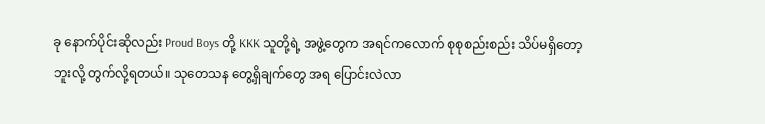ခု နောက်ပိုင်းဆိုလည်း Proud Boys တို့ KKK သူတို့ရဲ့ အဖွဲ့တွေက အရင်ကလောက် စုစုစည်းစည်း သိပ်မရှိတော့ဘူးလို့ တွက်လို့ရတယ်။ သုတေသန တွေ့ရှိချက်တွေ အရ ပြောင်းလဲလာ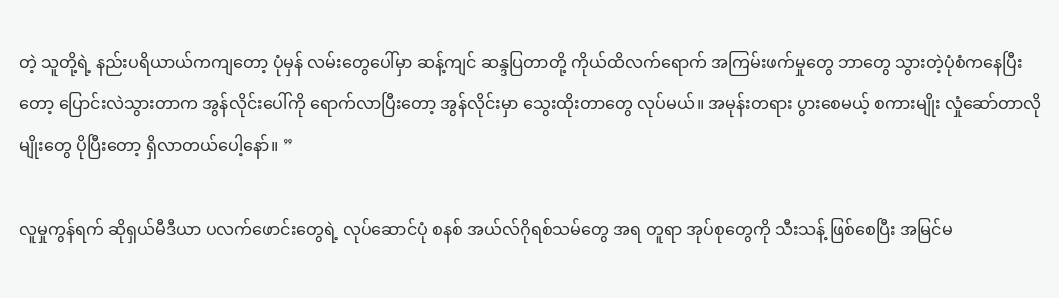တဲ့ သူတို့ရဲ့ နည်းပရိယာယ်ကကျတော့ ပုံမှန် လမ်းတွေပေါ်မှာ ဆန့်ကျင် ဆန္ဒပြတာတို့ ကိုယ်ထိလက်ရောက် အကြမ်းဖက်မှုတွေ ဘာတွေ သွားတဲ့ပုံစံကနေပြီးတော့ ပြောင်းလဲသွားတာက အွန်လိုင်းပေါ်ကို ရောက်လာပြီးတော့ အွန်လိုင်းမှာ သွေးထိုးတာတွေ လုပ်မယ်။ အမုန်းတရား ပွားစေမယ့် စကားမျိုး လှုံဆော်တာလိုမျိုးတွေ ပိုပြီးတော့ ရှိလာတယ်ပေါ့နော်။ ”

လူမှုကွန်ရက် ဆိုရှယ်မီဒီယာ ပလက်ဖောင်းတွေရဲ့ လုပ်ဆောင်ပုံ စနစ် အယ်လ်ဂိုရစ်သမ်တွေ အရ တူရာ အုပ်စုတွေကို သီးသန့် ဖြစ်စေပြီး အမြင်မ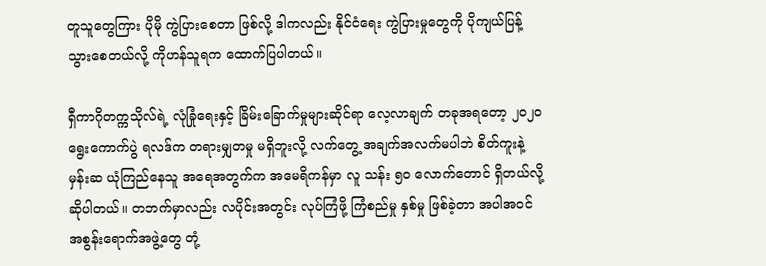တူသူတွေကြား ပိုမို ကွဲပြားစေတာ ဖြစ်လို့ ဒါကလည်း နိုင်ငံရေး ကွဲပြားမှုတွေကို ပိုကျယ်ပြန့်သွားစေတယ်လို့ ကိုဟန်သူရက ထောက်ပြပါတယ်။

ရှီကာဂိုတက္ကသိုလ်ရဲ့ လုံခြုံရေးနှင့် ခြိမ်းခြောက်မှုများဆိုင်ရာ လေ့လာချက် တခုအရတော့ ၂၀၂၀ ရွေးကောက်ပွဲ ရလဒ်က တရားမျှတမှု မရှိဘူးလို့ လက်တွေ့ အချက်အလက်မပါဘဲ စိတ်ကူးနဲ့ မှန်းဆ ယုံကြည်နေသူ အရေအတွက်က အမေရိကန်မှာ လူ သန်း ၅၀ လောက်တောင် ရှိတယ်လို့ ဆိုပါတယ်။ တဘက်မှာလည်း လပိုင်းအတွင်း လုပ်ကြံဖို့ ကြံစည်မှု နှစ်မှု ဖြစ်ခဲ့တာ အပါအဝင် အစွန်းရောက်အဖွဲ့တွေ တုံ့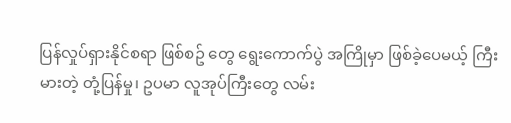ပြန်လှုပ်ရှားနိုင်စရာ ဖြစ်စဥ် တွေ ရွေးကောက်ပွဲ အကြိုမှာ ဖြစ်ခဲ့ပေမယ့် ကြီးမားတဲ့ တုံ့ပြန်မှု၊ ဥပမာ လူအုပ်ကြီးတွေ လမ်း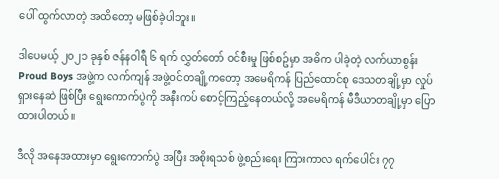ပေါ် ထွက်လာတဲ့ အထိတော့ မဖြစ်ခဲ့ပါဘူး။

ဒါပေမယ့် ၂၀၂၁ ခုနှစ် ဇန်နဝါရီ ၆ ရက် လွှတ်တော် ဝင်စီးမှု ဖြစ်စဥ်မှာ အဓိက ပါခဲ့တဲ့ လက်ယာစွန်း Proud Boys အဖွဲ့က လက်ကျန် အဖွဲ့ဝင်တချို့ကတော့ အမေရိကန် ပြည်ထောင်စု ဒေသတချို့မှာ လှုပ်ရှားနေဆဲ ဖြစ်ပြီး ရွေးကောက်ပွဲကို အနီးကပ် စောင့်ကြည့်နေတယ်လို့ အမေရိကန် မီဒီယာတချို့မှာ ပြောထားပါတယ်။

ဒီလို အနေအထားမှာ ရွေးကောက်ပွဲ အပြီး အစိုးရသစ် ဖွဲ့စည်းရေး ကြားကာလ ရက်ပေါင်း ၇၇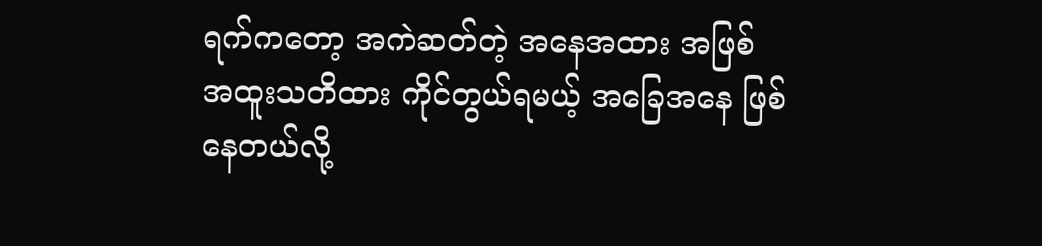ရက်ကတော့ အကဲဆတ်တဲ့ အနေအထား အဖြစ် အထူးသတိထား ကိုင်တွယ်ရမယ့် အခြေအနေ ဖြစ်နေတယ်လို့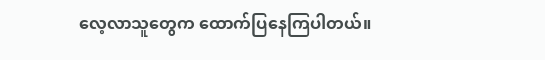လေ့လာသူတွေက ထောက်ပြနေကြပါတယ်။